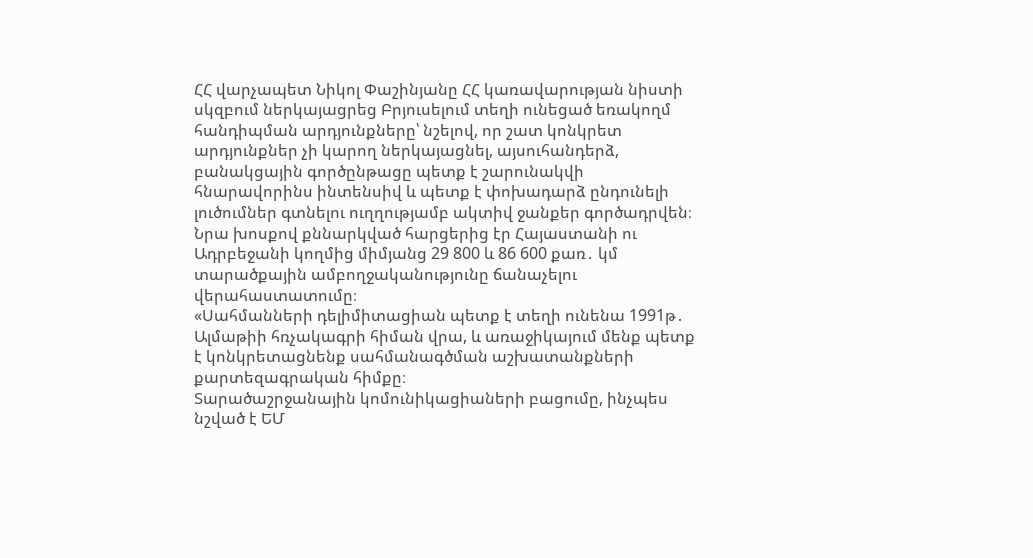ՀՀ վարչապետ Նիկոլ Փաշինյանը ՀՀ կառավարության նիստի սկզբում ներկայացրեց Բրյուսելում տեղի ունեցած եռակողմ հանդիպման արդյունքները՝ նշելով, որ շատ կոնկրետ արդյունքներ չի կարող ներկայացնել, այսուհանդերձ, բանակցային գործընթացը պետք է շարունակվի հնարավորինս ինտենսիվ և պետք է փոխադարձ ընդունելի լուծումներ գտնելու ուղղությամբ ակտիվ ջանքեր գործադրվեն։
Նրա խոսքով քննարկված հարցերից էր Հայաստանի ու Ադրբեջանի կողմից միմյանց 29 800 և 86 600 քառ․ կմ տարածքային ամբողջականությունը ճանաչելու վերահաստատումը։
«Սահմանների դելիմիտացիան պետք է տեղի ունենա 1991թ․ Ալմաթիի հռչակագրի հիման վրա, և առաջիկայում մենք պետք է կոնկրետացնենք սահմանագծման աշխատանքների քարտեզագրական հիմքը։
Տարածաշրջանային կոմունիկացիաների բացումը, ինչպես նշված է ԵՄ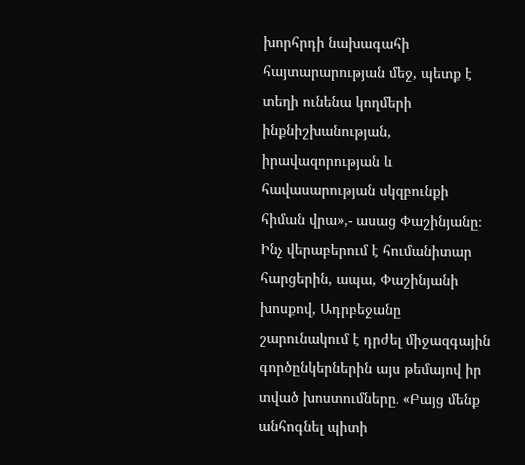խորհրդի նախագահի հայտարարության մեջ, պետք է տեղի ունենա կողմերի ինքնիշխանության, իրավազորության և հավասարության սկզբունքի հիման վրա»,- ասաց Փաշինյանը։
Ինչ վերաբերում է հումանիտար հարցերին, ապա, Փաշինյանի խոսքով, Ադրբեջանը շարունակում է դրժել միջազգային գործընկերներին այս թեմայով իր տված խոստումները․ «Բայց մենք անհոգնել պիտի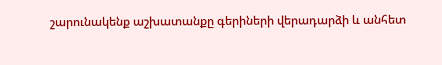շարունակենք աշխատանքը գերիների վերադարձի և անհետ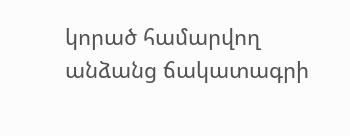կորած համարվող անձանց ճակատագրի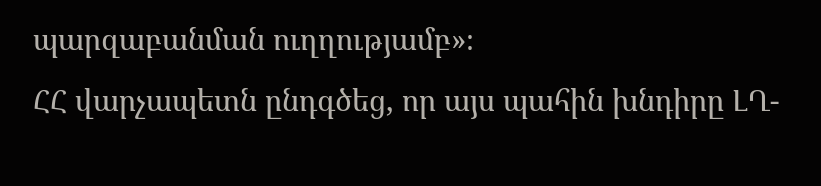պարզաբանման ուղղությամբ»։
ՀՀ վարչապետն ընդգծեց, որ այս պահին խնդիրը ԼՂ-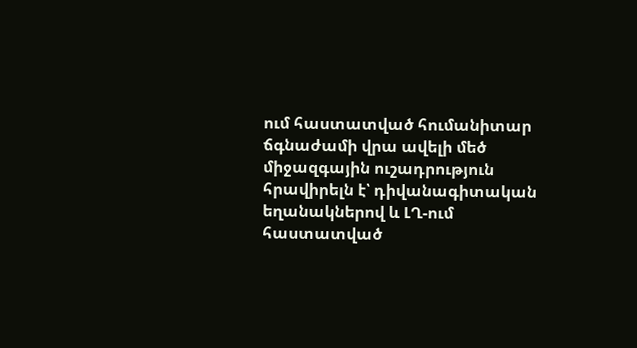ում հաստատված հումանիտար ճգնաժամի վրա ավելի մեծ միջազգային ուշադրություն հրավիրելն է՝ դիվանագիտական եղանակներով և ԼՂ-ում հաստատված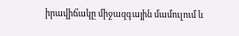իրավիճակը միջազգային մամուլում և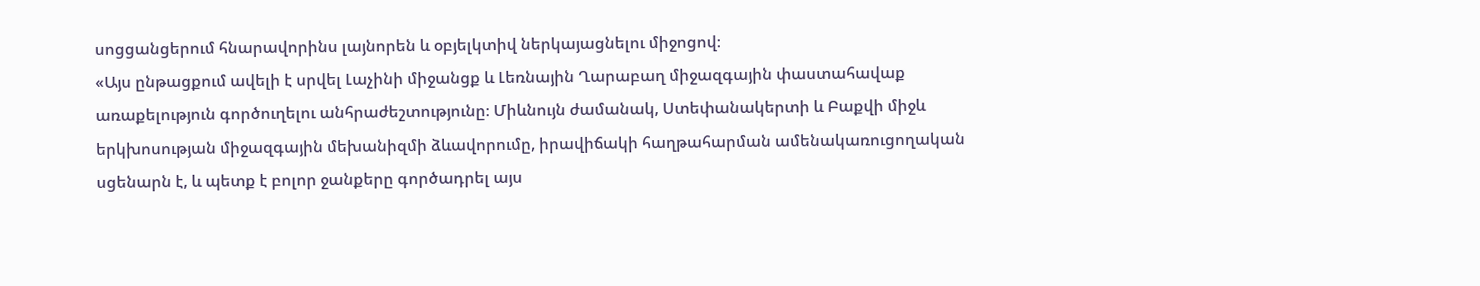սոցցանցերում հնարավորինս լայնորեն և օբյելկտիվ ներկայացնելու միջոցով։
«Այս ընթացքում ավելի է սրվել Լաչինի միջանցք և Լեռնային Ղարաբաղ միջազգային փաստահավաք առաքելություն գործուղելու անհրաժեշտությունը։ Միևնույն ժամանակ, Ստեփանակերտի և Բաքվի միջև երկխոսության միջազգային մեխանիզմի ձևավորումը, իրավիճակի հաղթահարման ամենակառուցողական սցենարն է, և պետք է բոլոր ջանքերը գործադրել այս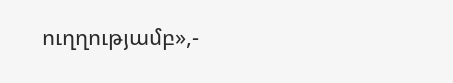ուղղությամբ»,-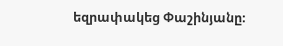եզրափակեց Փաշինյանը։